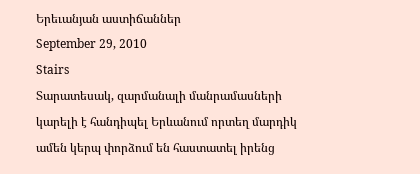Երեւանյան աստիճաններ
September 29, 2010
Stairs
Տարատեսակ, զարմանալի մանրամասների կարելի է հանդիպել Երևանում որտեղ մարդիկ ամեն կերպ փորձում են հաստատել իրենց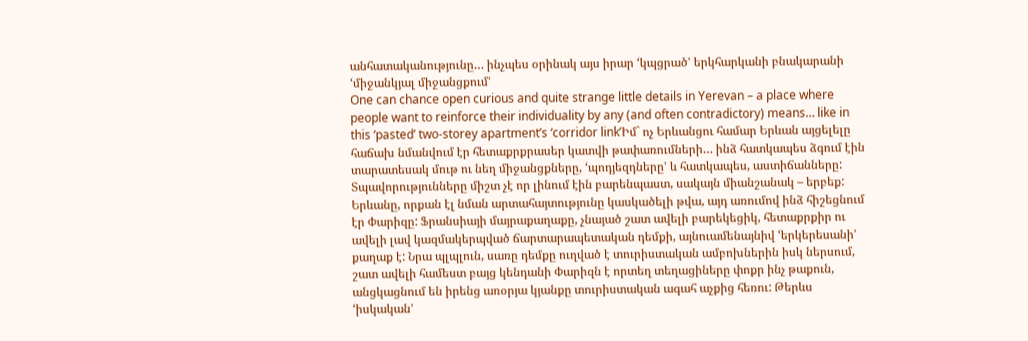անհատականությունը… ինչպես օրինակ այս իրար ‘կպցրած’ երկհարկանի բնակարանի ‘միջանկյալ միջանցքում’
One can chance open curious and quite strange little details in Yerevan – a place where people want to reinforce their individuality by any (and often contradictory) means… like in this ‘pasted’ two-storey apartment’s ‘corridor link’Իմ` ոչ Երևանցու համար Երևան այցելելը հաճախ նմանվում էր հետաքրքրասեր կատվի թափառումների… ինձ հատկապես ձգում էին տարատեսակ մութ ու նեղ միջանցքները, ‘պոդյեզդները’ և հատկապես, աստիճանները: Տպավորությունները միշտ չէ որ լինում էին բարենպաստ, սակայն միանշանակ – երբեք: Երևանը, որքան էլ նման արտահայտությունը կասկածելի թվա, այդ առումով ինձ հիշեցնում էր Փարիզը: Ֆրանսիայի մայրաքաղաքը, չնայած շատ ավելի բարեկեցիկ, հետաքրքիր ու ավելի լավ կազմակերպված ճարտարապետական դեմքի, այնուամենայնիվ ‘երկերեսանի’ քաղաք է: Նրա պլպլուն, սառը դեմքը ուղված է տուրիստական ամբոխներին իսկ ներսում, շատ ավելի համեստ բայց կենդանի Փարիզն է որտեղ տեղացիները փոքր ինչ թաքուն, անցկացնում են իրենց առօրյա կյանքը տուրիստական ագահ աչքից հեռու: Թերևս ‘իսկական’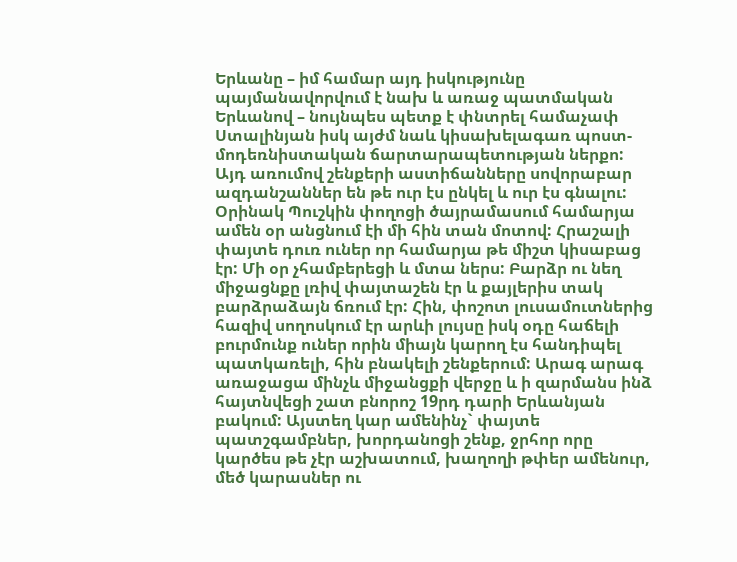Երևանը – իմ համար այդ իսկությունը պայմանավորվում է նախ և առաջ պատմական Երևանով – նույնպես պետք է փնտրել համաչափ Ստալինյան իսկ այժմ նաև կիսախելագառ պոստ-մոդեռնիստական ճարտարապետության ներքո:
Այդ առումով շենքերի աստիճանները սովորաբար ազդանշաններ են թե ուր էս ընկել և ուր էս գնալու: Օրինակ Պուշկին փողոցի ծայրամասում համարյա ամեն օր անցնում էի մի հին տան մոտով: Հրաշալի փայտե դուռ ուներ որ համարյա թե միշտ կիսաբաց էր: Մի օր չհամբերեցի և մտա ներս: Բարձր ու նեղ միջացնքը լռիվ փայտաշեն էր և քայլերիս տակ բարձրաձայն ճռում էր: Հին, փոշոտ լուսամուտներից հազիվ սողոսկում էր արևի լույսը իսկ օդը հաճելի բուրմունք ուներ որին միայն կարող էս հանդիպել պատկառելի, հին բնակելի շենքերում: Արագ արագ առաջացա մինչև միջանցքի վերջը և ի զարմանս ինձ հայտնվեցի շատ բնորոշ 19րդ դարի Երևանյան բակում: Այստեղ կար ամենինչ` փայտե պատշգամբներ, խորդանոցի շենք, ջրհոր որը կարծես թե չէր աշխատում, խաղողի թփեր ամենուր, մեծ կարասներ ու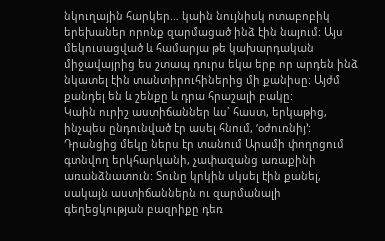նկուղային հարկեր… կաին նույնիսկ ոտաբոբիկ երեխաներ որոնք զարմացած ինձ էին նայում: Այս մեկուսացված և համարյա թե կախարդական միջավայրից ես շտապ դուրս եկա երբ որ արդեն ինձ նկատել էին տանտիրուհիներից մի քանիսը: Այժմ քանդել են և շենքը և դրա հրաշալի բակը:
Կաին ուրիշ աստիճաններ ևս` հաստ, երկաթից, ինչպես ընդունված էր ասել հնում, ‘օժուռնիյ’: Դրանցից մեկը ներս էր տանում Արամի փողոցում գտնվող երկհարկանի, չափազանց առաքինի առանձնատուն: Տունը կրկին սկսել էին քանել, սակայն աստիճաններն ու զարմանալի գեղեցկության բազրիքը դեռ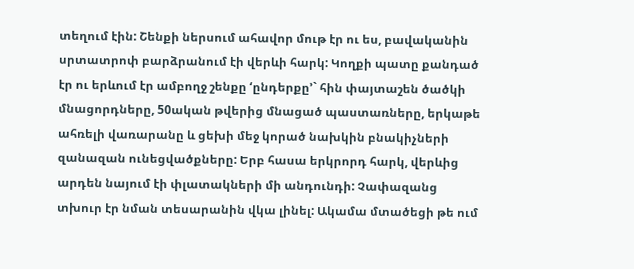տեղում էին: Շենքի ներսում ահավոր մութ էր ու ես, բավականին սրտատրոփ բարձրանում էի վերևի հարկ: Կողքի պատը քանդած էր ու երևում էր ամբողջ շենքը ‘ընդերքը’` հին փայտաշեն ծածկի մնացորդները, 50ական թվերից մնացած պաստառները, երկաթե ահռելի վառարանը և ցեխի մեջ կորած նախկին բնակիչների զանազան ունեցվածքները: Երբ հասա երկրորդ հարկ, վերևից արդեն նայում էի փլատակների մի անդունդի: Չափազանց տխուր էր նման տեսարանին վկա լինել: Ակամա մտածեցի թե ում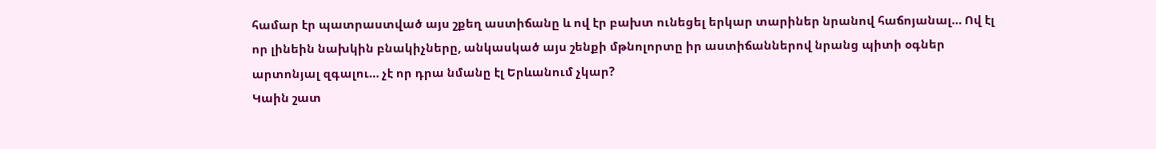համար էր պատրաստված այս շքեղ աստիճանը և ով էր բախտ ունեցել երկար տարիներ նրանով հաճոյանալ… Ով էլ որ լինեին նախկին բնակիչները, անկասկած այս շենքի մթնոլորտը իր աստիճաններով նրանց պիտի օգներ արտոնյալ զգալու… չէ որ դրա նմանը էլ Երևանում չկար?
Կաին շատ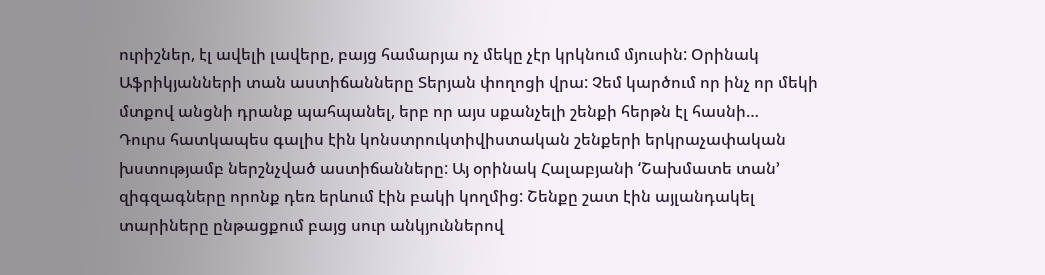ուրիշներ, էլ ավելի լավերը, բայց համարյա ոչ մեկը չէր կրկնում մյուսին: Օրինակ Աֆրիկյանների տան աստիճանները Տերյան փողոցի վրա: Չեմ կարծում որ ինչ որ մեկի մտքով անցնի դրանք պահպանել, երբ որ այս սքանչելի շենքի հերթն էլ հասնի…
Դուրս հատկապես գալիս էին կոնստրուկտիվիստական շենքերի երկրաչափական խստությամբ ներշնչված աստիճանները: Այ օրինակ Հալաբյանի ‘Շախմատե տան’ զիգզագները որոնք դեռ երևում էին բակի կողմից: Շենքը շատ էին այլանդակել տարիները ընթացքում բայց սուր անկյուններով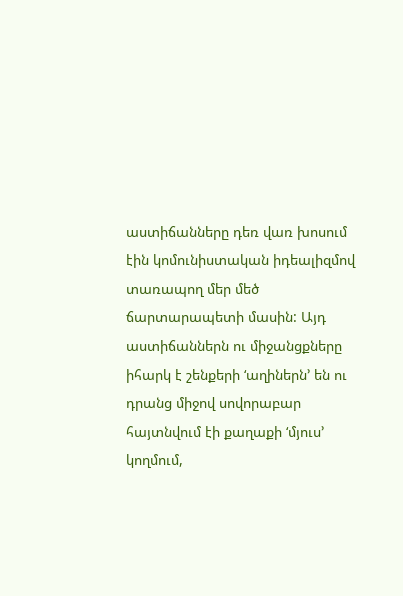աստիճանները դեռ վառ խոսում էին կոմունիստական իդեալիզմով տառապող մեր մեծ ճարտարապետի մասին: Այդ աստիճաններն ու միջանցքները իհարկ է շենքերի ‘աղիներն’ են ու դրանց միջով սովորաբար հայտնվում էի քաղաքի ‘մյուս’ կողմում,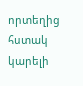որտեղից հստակ կարելի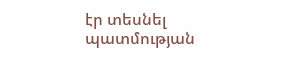էր տեսնել պատմության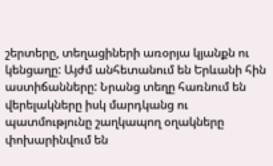շերտերը, տեղացիների առօրյա կյանքն ու կենցաղը: Այժմ անհետանում են Երևանի հին աստիճանները: Նրանց տեղը հառնում են վերելակները իսկ մարդկանց ու պատմությունը շաղկապող օղակները փոխարինվում են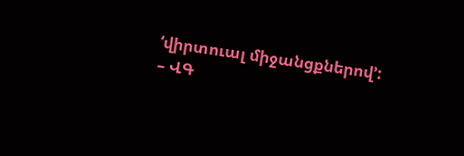‘վիրտուալ միջանցքներով’: – ՎԳ